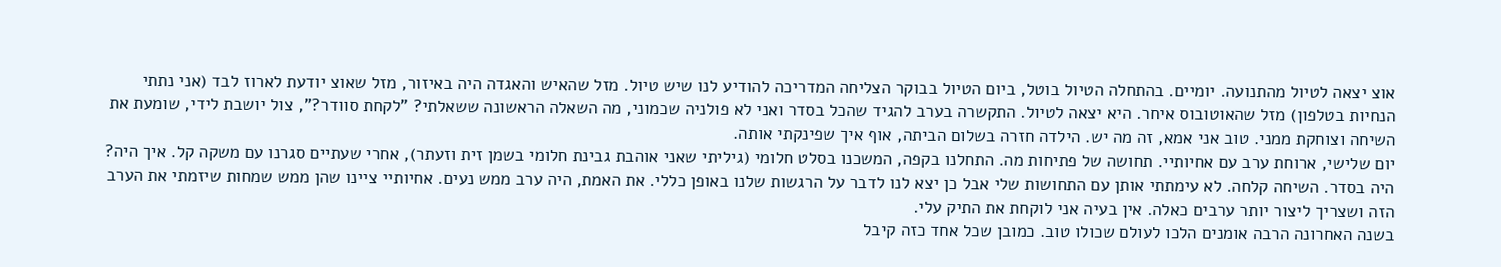אוצ יצאה לטיול מהתנועה. יומיים. בהתחלה הטיול בוטל, ביום הטיול בבוקר הצליחה המדריכה להודיע לנו שיש טיול. מזל שהאיש והאגדה היה באיזור, מזל שאוצ יודעת לארוז לבד (אני נתתי הנחיות בטלפון) מזל שהאוטובוס איחר. היא יצאה לטיול. התקשרה בערב להגיד שהכל בסדר ואני לא פולניה שכמוני, מה השאלה הראשונה ששאלתי? "לקחת סוודר?", צול יושבת לידי, שומעת את השיחה וצוחקת ממני. טוב אני אמא, זה מה יש. הילדה חזרה בשלום הביתה, אוף איך שפינקתי אותה.
יום שלישי, ארוחת ערב עם אחיותיי. תחושה של פתיחות מה. התחלנו בקפה, המשכנו בסלט חלומי (גיליתי שאני אוהבת גבינת חלומי בשמן זית וזעתר), אחרי שעתיים סגרנו עם משקה קל. איך היה? היה בסדר. השיחה קלחה. לא עימתתי אותן עם התחושות שלי אבל כן יצא לנו לדבר על הרגשות שלנו באופן כללי. את האמת, היה ערב ממש נעים. אחיותיי ציינו שהן ממש שמחות שיזמתי את הערב הזה ושצריך ליצור יותר ערבים כאלה. אין בעיה אני לוקחת את התיק עלי.
בשנה האחרונה הרבה אומנים הלכו לעולם שכולו טוב. כמובן שכל אחד כזה קיבל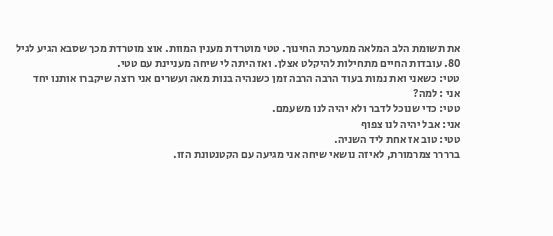את תשומת הלב המלאה ממערכת החינוך. טטי מוטרדת מענין המוות. אוצ מוטרדת מכך שסבא הגיע לגיל 80. עובדות החיים מתחילות להיקלט אצלן. ואז היתה לי שיחה מעניינת עם טטי.
טטי: כשאני ואת נמות בעוד הרבה הרבה זמן כשנהיה בנות מאה ועשרים אני רוצה שיקברו אותנו יחד
אני : למה?
טטי: כדי שנוכל לדבר ולא יהיה לנו משעמם.
אני: אבל יהיה לנו צפוף
טטי: טוב אז אחת ליד השניה.
ברררר צמרמורת, לאיזה נושאי שיחה אני מגיעה עם הקטנטונת הזו.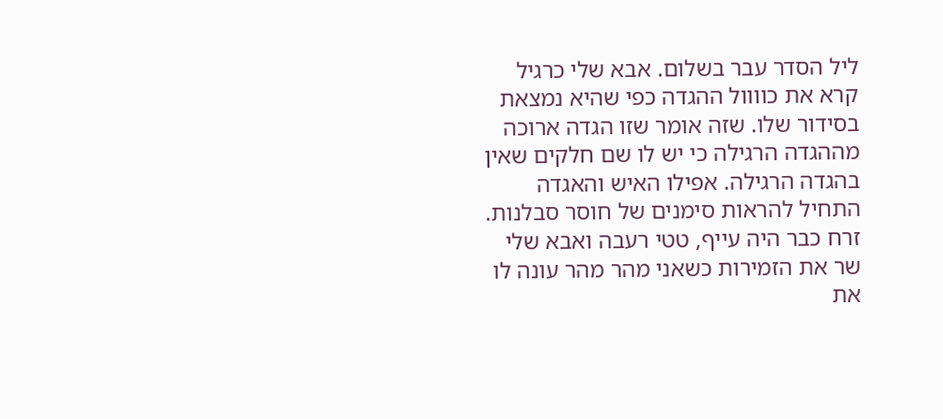ליל הסדר עבר בשלום. אבא שלי כרגיל קרא את כוווול ההגדה כפי שהיא נמצאת בסידור שלו. שזה אומר שזו הגדה ארוכה מההגדה הרגילה כי יש לו שם חלקים שאין בהגדה הרגילה. אפילו האיש והאגדה התחיל להראות סימנים של חוסר סבלנות. זרח כבר היה עייף, טטי רעבה ואבא שלי שר את הזמירות כשאני מהר מהר עונה לו את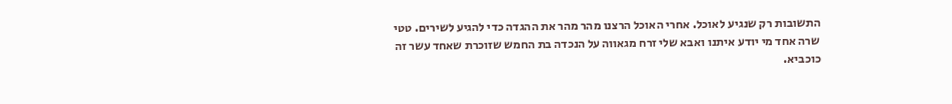התשובות רק שנגיע לאוכל. אחרי האוכל הרצנו מהר מהר את ההגדה כדי להגיע לשירים. טטי שרה אחד מי יודע איתנו ואבא שלי זרח מגאווה על הנכדה בת החמש שזוכרת שאחד עשר זה כוכביא.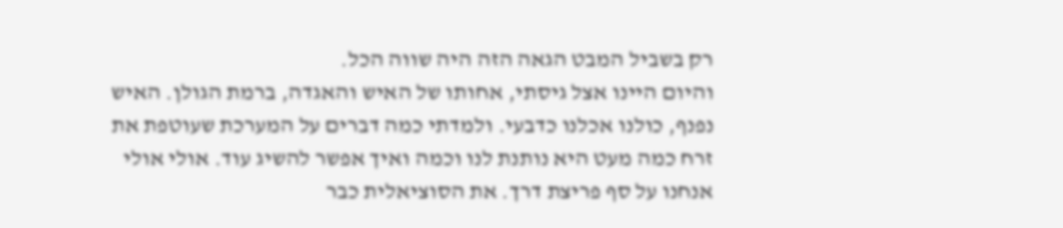רק בשביל המבט הגאה הזה היה שווה הכל.
והיום היינו אצל גיסתי, אחותו של האיש והאגדה, ברמת הגולן. האיש נפנף, כולנו אכלנו כדבעי. ולמדתי כמה דברים על המערכת שעוטפת את זרח כמה מעט היא נותנת לנו וכמה ואיך אפשר להשיג עוד. אולי אולי אנחנו על סף פריצת דרך. את הסוציאלית כבר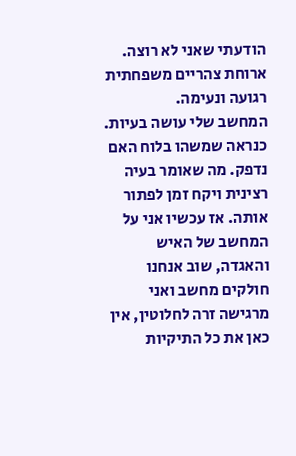הודעתי שאני לא רוצה.
ארוחת צהריים משפחתית רגועה ונעימה.
המחשב שלי עושה בעיות. כנראה שמשהו בלוח האם נדפק. מה שאומר בעיה רצינית ויקח זמן לפתור אותה. אז עכשיו אני על המחשב של האיש והאגדה, שוב אנחנו חולקים מחשב ואני מרגישה זרה לחלוטין, אין כאן את כל התיקיות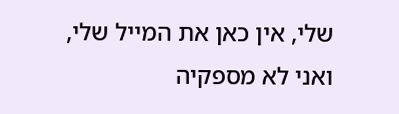שלי, אין כאן את המייל שלי, ואני לא מספקיה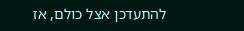להתעדכן אצל כולם, אז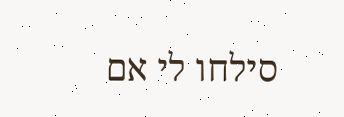סילחו לי אם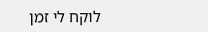לוקח לי זמן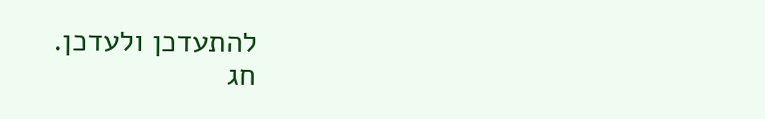להתעדכן ולעדכן.
חג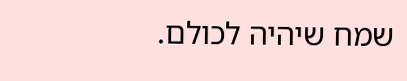שמח שיהיה לכולם.